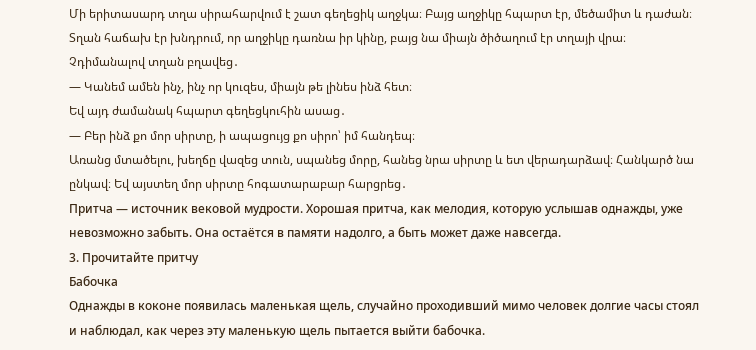Մի երիտասարդ տղա սիրահարվում է շատ գեղեցիկ աղջկա։ Բայց աղջիկը հպարտ էր, մեծամիտ և դաժան։ Տղան հաճախ էր խնդրում, որ աղջիկը դառնա իր կինը, բայց նա միայն ծիծաղում էր տղայի վրա։ Չդիմանալով տղան բղավեց․
— Կանեմ ամեն ինչ, ինչ որ կուզես, միայն թե լինես ինձ հետ։
Եվ այդ ժամանակ հպարտ գեղեցկուհին ասաց․
— Բեր ինձ քո մոր սիրտը, ի ապացույց քո սիրո՝ իմ հանդեպ։
Առանց մտածելու, խեղճը վազեց տուն, սպանեց մորը, հանեց նրա սիրտը և ետ վերադարձավ։ Հանկարծ նա ընկավ։ Եվ այստեղ մոր սիրտը հոգատարաբար հարցրեց․
Притча — источник вековой мудрости. Хорошая притча, как мелодия, которую услышав однажды, уже невозможно забыть. Она остаётся в памяти надолго, а быть может даже навсегда.
3. Прочитайте притчу
Бабочка
Однажды в коконе появилась маленькая щель, случайно проходивший мимо человек долгие часы стоял и наблюдал, как через эту маленькую щель пытается выйти бабочка.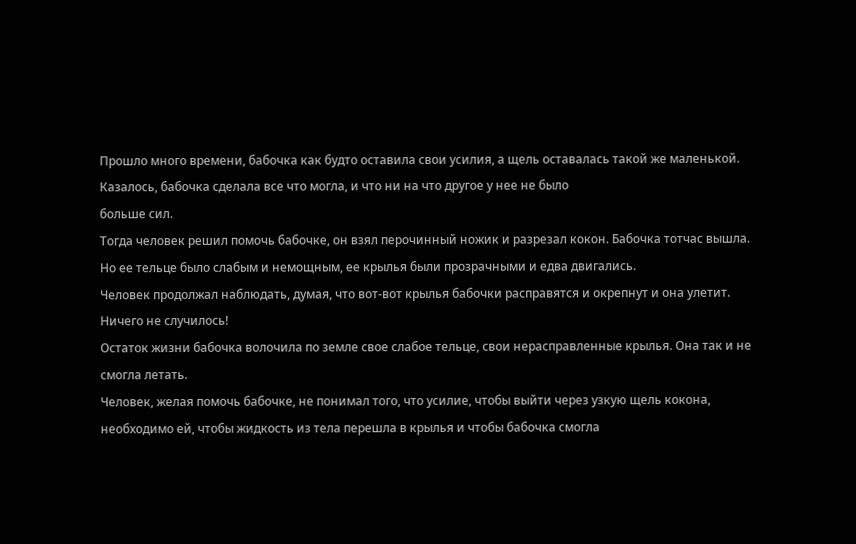Прошло много времени, бабочка как будто оставила свои усилия, а щель оставалась такой же маленькой. Казалось, бабочка сделала все что могла, и что ни на что другое у нее не было
больше сил.
Тогда человек решил помочь бабочке, он взял перочинный ножик и разрезал кокон. Бабочка тотчас вышла. Но ее тельце было слабым и немощным, ее крылья были прозрачными и едва двигались.
Человек продолжал наблюдать, думая, что вот-вот крылья бабочки расправятся и окрепнут и она улетит. Ничего не случилось!
Остаток жизни бабочка волочила по земле свое слабое тельце, свои нерасправленные крылья. Она так и не смогла летать.
Человек, желая помочь бабочке, не понимал того, что усилие, чтобы выйти через узкую щель кокона, необходимо ей, чтобы жидкость из тела перешла в крылья и чтобы бабочка смогла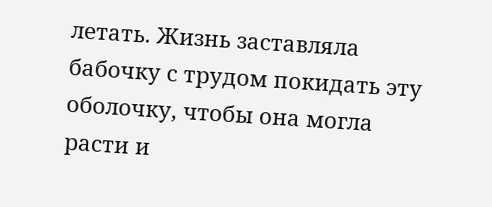летать. Жизнь заставляла бабочку с трудом покидать эту оболочку, чтобы она могла расти и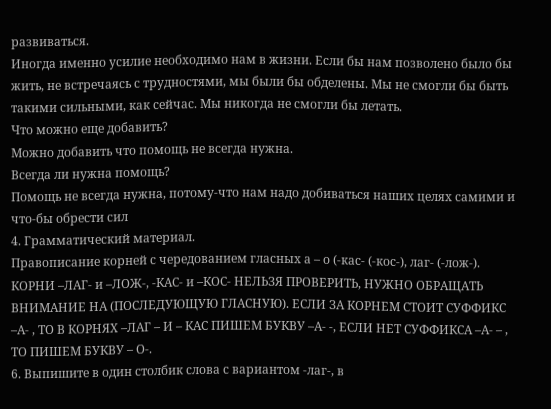развиваться.
Иногда именно усилие необходимо нам в жизни. Если бы нам позволено было бы жить, не встречаясь с трудностями, мы были бы обделены. Мы не смогли бы быть такими сильными, как сейчас. Мы никогда не смогли бы летать.
Что можно еще добавить?
Можно добавить что помощь не всегда нужна.
Всегда ли нужна помощь?
Помощь не всегда нужна, потому-что нам надо добиваться наших целях самими и что-бы обрести сил
4. Грамматический материал.
Правописание корней с чередованием гласных а – о (-кас- (-кос-), лаг- (-лож-).
КОРНИ –ЛАГ- и –ЛОЖ-, -КАС- и –КОС- НЕЛЬЗЯ ПРОВЕРИТЬ, НУЖНО ОБРАЩАТЬ ВНИМАНИЕ НА (ПОСЛЕДУЮЩУЮ ГЛАСНУЮ). ЕСЛИ ЗА КОРНЕМ СТОИТ СУФФИКС –А- , ТО В КОРНЯХ –ЛАГ – И – КАС ПИШЕМ БУКВУ –А- -, ЕСЛИ НЕТ СУФФИКСА –А- – , ТО ПИШЕМ БУКВУ – О-.
6. Выпишите в один столбик слова с вариантом -лаг-, в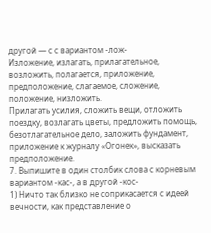другой — с с вариантом -лож-
Изложение, излагать, прилагательное, возложить, полагается, приложение, предположение, слагаемое, сложение, положение, низложить.
Прилагать усилия, сложить вещи, отложить поездку, возлагать цветы, предложить помощь, безотлагательное дело, заложить фундамент, приложение к журналу «Огонек», высказать предположение.
7. Выпишите в один столбик слова с корневым вариантом -кас-, а в другой -кос-
1) Ничто так близко не соприкасается с идеей вечности, как представление о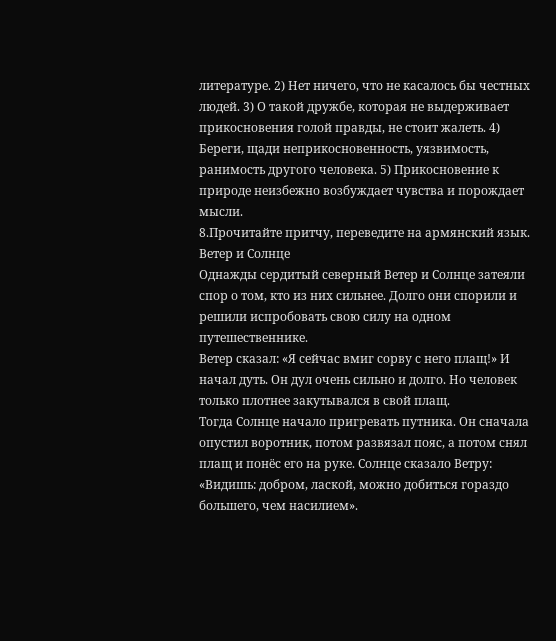литературе. 2) Нет ничего, что не касалось бы честных людей. 3) О такой дружбе, которая не выдерживает прикосновения голой правды, не стоит жалеть. 4) Береги, щади неприкосновенность, уязвимость, ранимость другого человека. 5) Прикосновение к природе неизбежно возбуждает чувства и порождает мысли.
8.Прочитайте притчу, переведите на армянский язык.
Ветер и Солнце
Однажды сердитый северный Ветер и Солнце затеяли спор о том, кто из них сильнее. Долго они спорили и решили испробовать свою силу на одном путешественнике.
Ветер сказал: «Я сейчас вмиг сорву с него плащ!» И начал дуть. Он дул очень сильно и долго. Но человек только плотнее закутывался в свой плащ.
Тогда Солнце начало пригревать путника. Он сначала опустил воротник, потом развязал пояс, а потом снял плащ и понёс его на руке. Солнце сказало Ветру: «Видишь: добром, лаской, можно добиться гораздо большего, чем насилием».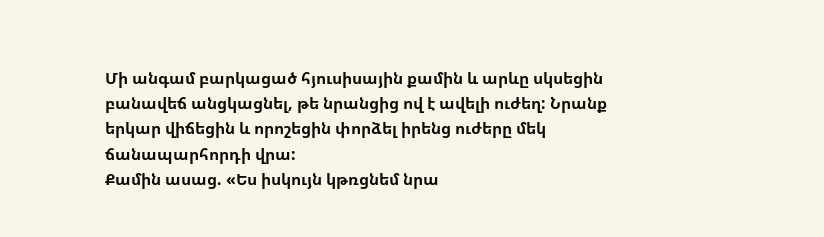Մի անգամ բարկացած հյուսիսային քամին և արևը սկսեցին բանավեճ անցկացնել, թե նրանցից ով է ավելի ուժեղ: Նրանք երկար վիճեցին և որոշեցին փորձել իրենց ուժերը մեկ ճանապարհորդի վրա:
Քամին ասաց. «Ես իսկույն կթռցնեմ նրա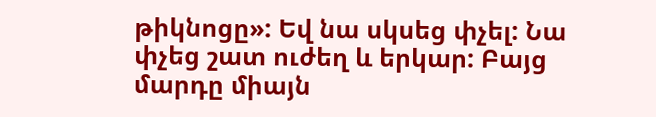թիկնոցը»: Եվ նա սկսեց փչել: Նա փչեց շատ ուժեղ և երկար: Բայց մարդը միայն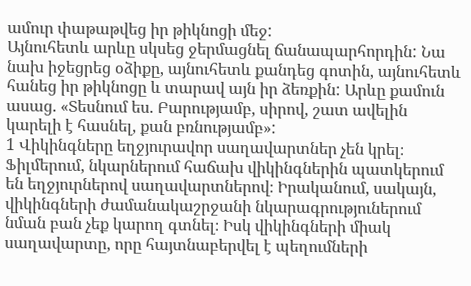ամուր փաթաթվեց իր թիկնոցի մեջ:
Այնուհետև արևը սկսեց ջերմացնել ճանապարհորդին: Նա նախ իջեցրեց օձիքը, այնուհետև քանդեց գոտին, այնուհետև հանեց իր թիկնոցը և տարավ այն իր ձեռքին: Արևը քամուն ասաց. «Տեսնում ես. Բարությամբ, սիրով, շատ ավելին կարելի է հասնել, քան բռնությամբ»:
1 Վիկինգները եղջյուրավոր սաղավարտներ չեն կրել։ Ֆիլմերում, նկարներում հաճախ վիկինգներին պատկերում են եղջյուրներով սաղավարտներով։ Իրականում, սակայն, վիկինգների ժամանակաշրջանի նկարագրություներում նման բան չեք կարող գտնել։ Իսկ վիկինգների միակ սաղավարտը, որը հայտնաբերվել է պեղումների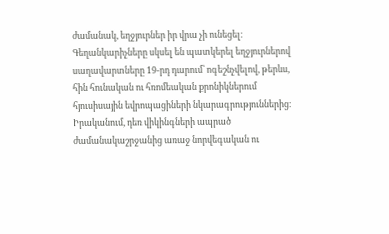ժամանակ, եղջյուրներ իր վրա չի ունեցել։ Գեղանկարիչները սկսել են պատկերել եղջյուրներով սաղավարտները 19-րդ դարում՝ ոգեշնչվելով, թերևս, հին հունական ու հռոմեական քրոնիկներում հյուսիսային եվրոպացիների նկարագրություններից։ Իրականում, դեռ վիկինգների ապրած ժամանակաշրջանից առաջ նորվեգական ու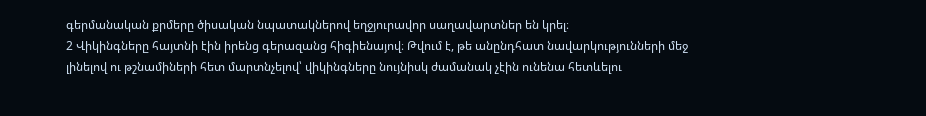գերմանական քրմերը ծիսական նպատակներով եղջյուրավոր սաղավարտներ են կրել։
2 Վիկինգները հայտնի էին իրենց գերազանց հիգիենայով։ Թվում է, թե անընդհատ նավարկությունների մեջ լինելով ու թշնամիների հետ մարտնչելով՝ վիկինգները նույնիսկ ժամանակ չէին ունենա հետևելու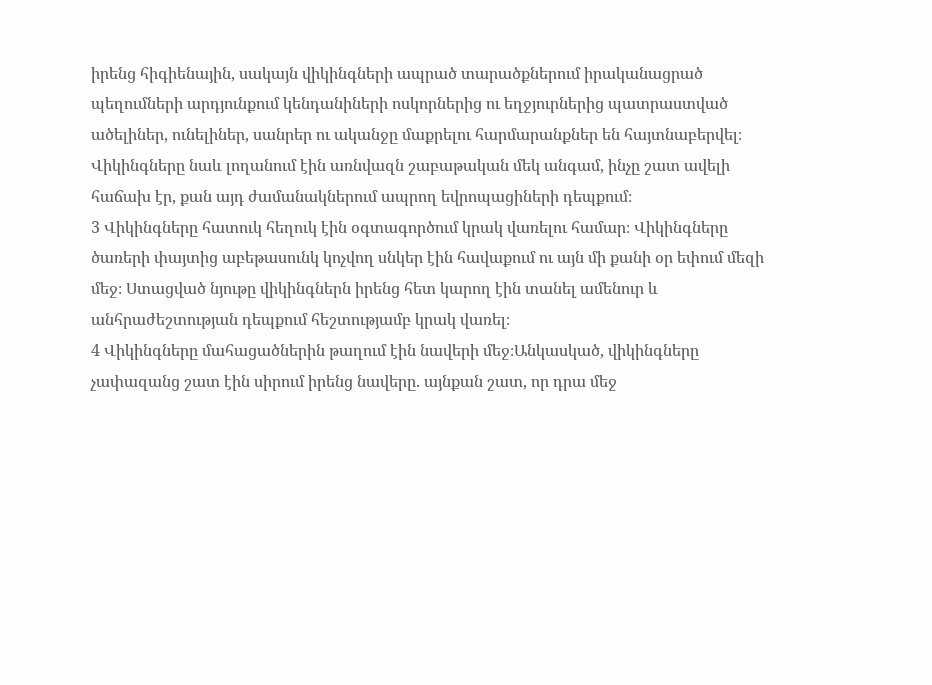իրենց հիգիենային, սակայն վիկինգների ապրած տարածքներում իրականացրած պեղումների արդյունքում կենդանիների ոսկորներից ու եղջյուրներից պատրաստված ածելիներ, ունելիներ, սանրեր ու ականջը մաքրելու հարմարանքներ են հայտնաբերվել։ Վիկինգները նաև լողանում էին առնվազն շաբաթական մեկ անգամ, ինչը շատ ավելի հաճախ էր, քան այդ ժամանակներում ապրող եվրոպացիների դեպքում։
3 Վիկինգները հատուկ հեղուկ էին օգտագործում կրակ վառելու համար։ Վիկինգները ծառերի փայտից աբեթասունկ կոչվող սնկեր էին հավաքում ու այն մի քանի օր եփում մեզի մեջ։ Ստացված նյութը վիկինգներն իրենց հետ կարող էին տանել ամենուր և անհրաժեշտության դեպքում հեշտությամբ կրակ վառել։
4 Վիկինգները մահացածներին թաղում էին նավերի մեջ։Անկասկած, վիկինգները չափազանց շատ էին սիրում իրենց նավերը. այնքան շատ, որ դրա մեջ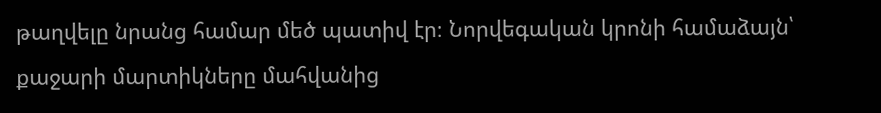թաղվելը նրանց համար մեծ պատիվ էր։ Նորվեգական կրոնի համաձայն՝ քաջարի մարտիկները մահվանից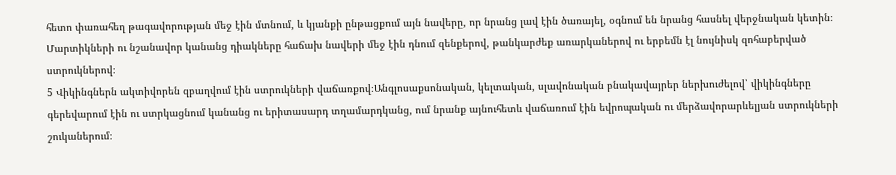հետո փառահեղ թագավորության մեջ էին մտնում, և կյանքի ընթացքում այն նավերը, որ նրանց լավ էին ծառայել, օգնում են նրանց հասնել վերջնական կետին։ Մարտիկների ու նշանավոր կանանց դիակները հաճախ նավերի մեջ էին դնում զենքերով, թանկարժեք առարկաներով ու երբեմն էլ նույնիսկ զոհաբերված ստրուկներով։
5 Վիկինգներն ակտիվորեն զբաղվում էին ստրուկների վաճառքով։Անգլոսաքսոնական, կելտական, սլավոնական բնակավայրեր ներխուժելով՝ վիկինգները գերեվարում էին ու ստրկացնում կանանց ու երիտասարդ տղամարդկանց, ում նրանք այնուհետև վաճառում էին եվրոպական ու մերձավորարևելյան ստրուկների շուկաներում։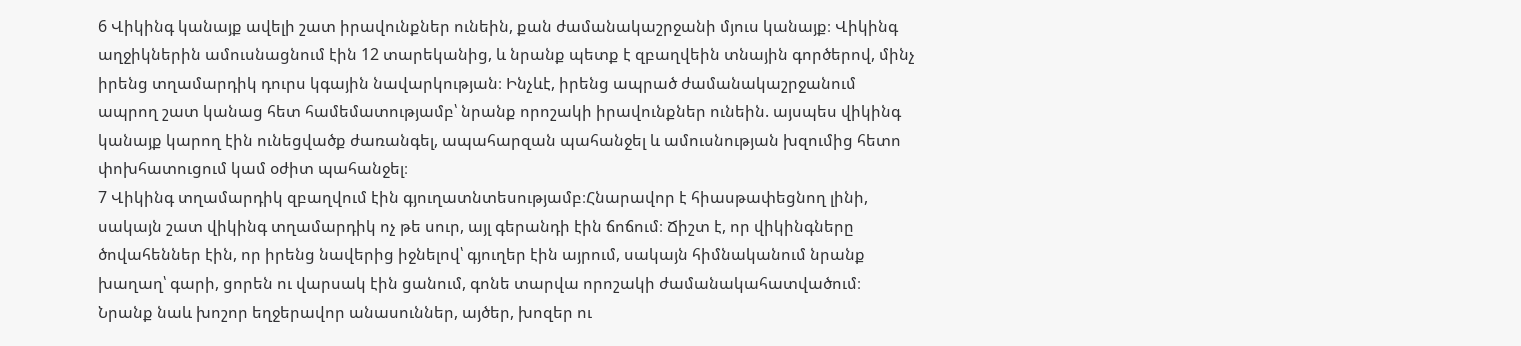6 Վիկինգ կանայք ավելի շատ իրավունքներ ունեին, քան ժամանակաշրջանի մյուս կանայք։ Վիկինգ աղջիկներին ամուսնացնում էին 12 տարեկանից, և նրանք պետք է զբաղվեին տնային գործերով, մինչ իրենց տղամարդիկ դուրս կգային նավարկության։ Ինչևէ, իրենց ապրած ժամանակաշրջանում ապրող շատ կանաց հետ համեմատությամբ՝ նրանք որոշակի իրավունքներ ունեին. այսպես վիկինգ կանայք կարող էին ունեցվածք ժառանգել, ապահարզան պահանջել և ամուսնության խզումից հետո փոխհատուցում կամ օժիտ պահանջել։
7 Վիկինգ տղամարդիկ զբաղվում էին գյուղատնտեսությամբ։Հնարավոր է հիասթափեցնող լինի, սակայն շատ վիկինգ տղամարդիկ ոչ թե սուր, այլ գերանդի էին ճոճում։ Ճիշտ է, որ վիկինգները ծովահեններ էին, որ իրենց նավերից իջնելով՝ գյուղեր էին այրում, սակայն հիմնականում նրանք խաղաղ՝ գարի, ցորեն ու վարսակ էին ցանում, գոնե տարվա որոշակի ժամանակահատվածում։ Նրանք նաև խոշոր եղջերավոր անասուններ, այծեր, խոզեր ու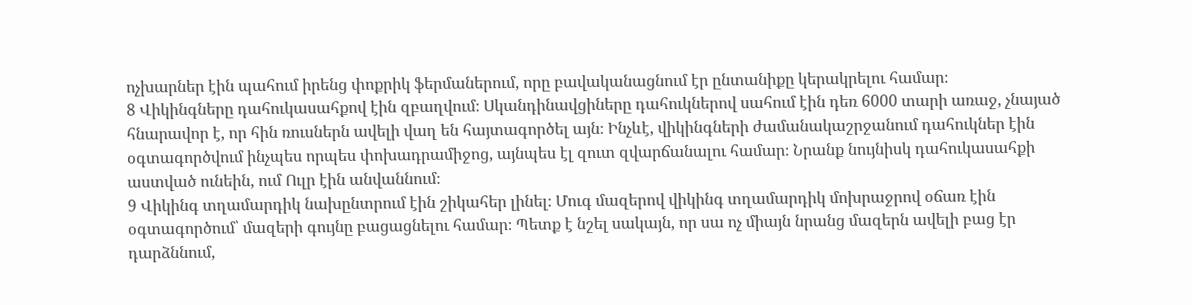ոչխարներ էին պահում իրենց փոքրիկ ֆերմաներում, որը բավականացնում էր ընտանիքը կերակրելու համար։
8 Վիկինգները դահուկասահքով էին զբաղվում։ Սկանդինավցիները դահուկներով սահում էին դեռ 6000 տարի առաջ, չնայած հնարավոր է, որ հին ռուսներն ավելի վաղ են հայտագործել այն։ Ինչևէ, վիկինգների ժամանակաշրջանում դահուկներ էին օգտագործվում ինչպես որպես փոխադրամիջոց, այնպես էլ զուտ զվարճանալու համար։ Նրանք նույնիսկ դահուկասահքի աստված ունեին, ում Ուլր էին անվաննում։
9 Վիկինգ տղամարդիկ նախընտրում էին շիկահեր լինել։ Մուգ մազերով վիկինգ տղամարդիկ մոխրաջրով օճառ էին օգտագործում՝ մազերի գույնը բացացնելու համար։ Պետք է նշել սակայն, որ սա ոչ միայն նրանց մազերն ավելի բաց էր դարձննում,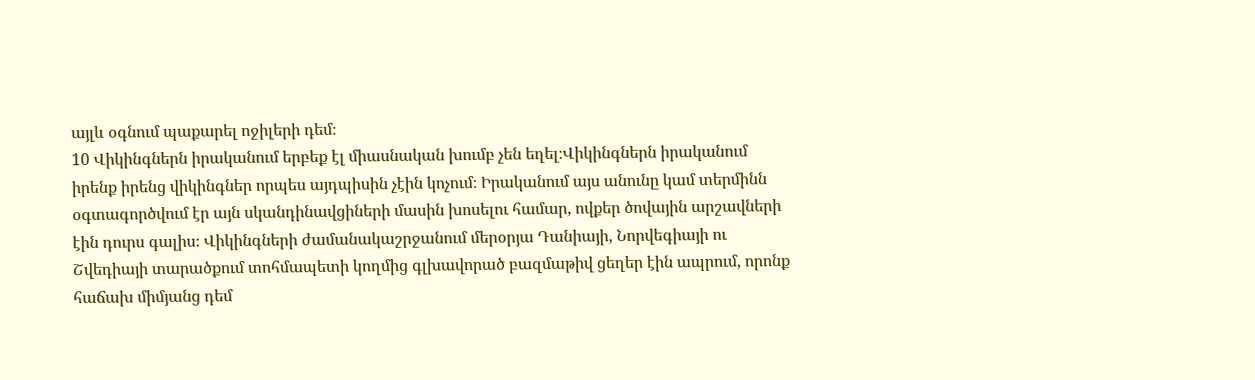այլև օգնում պաքարել ոջիլերի դեմ։
10 Վիկինգներն իրականում երբեք էլ միասնական խումբ չեն եղել։Վիկինգներն իրականում իրենք իրենց վիկինգներ որպես այդպիսին չէին կոչում։ Իրականում այս անունը կամ տերմինն օգտագործվում էր այն սկանդինավցիների մասին խոսելու համար, ովքեր ծովային արշավների էին դուրս գալիս։ Վիկինգների ժամանակաշրջանում մերօրյա Դանիայի, Նորվեգիայի ու Շվեդիայի տարածքում տոհմապետի կողմից գլխավորած բազմաթիվ ցեղեր էին ապրում, որոնք հաճախ միմյանց դեմ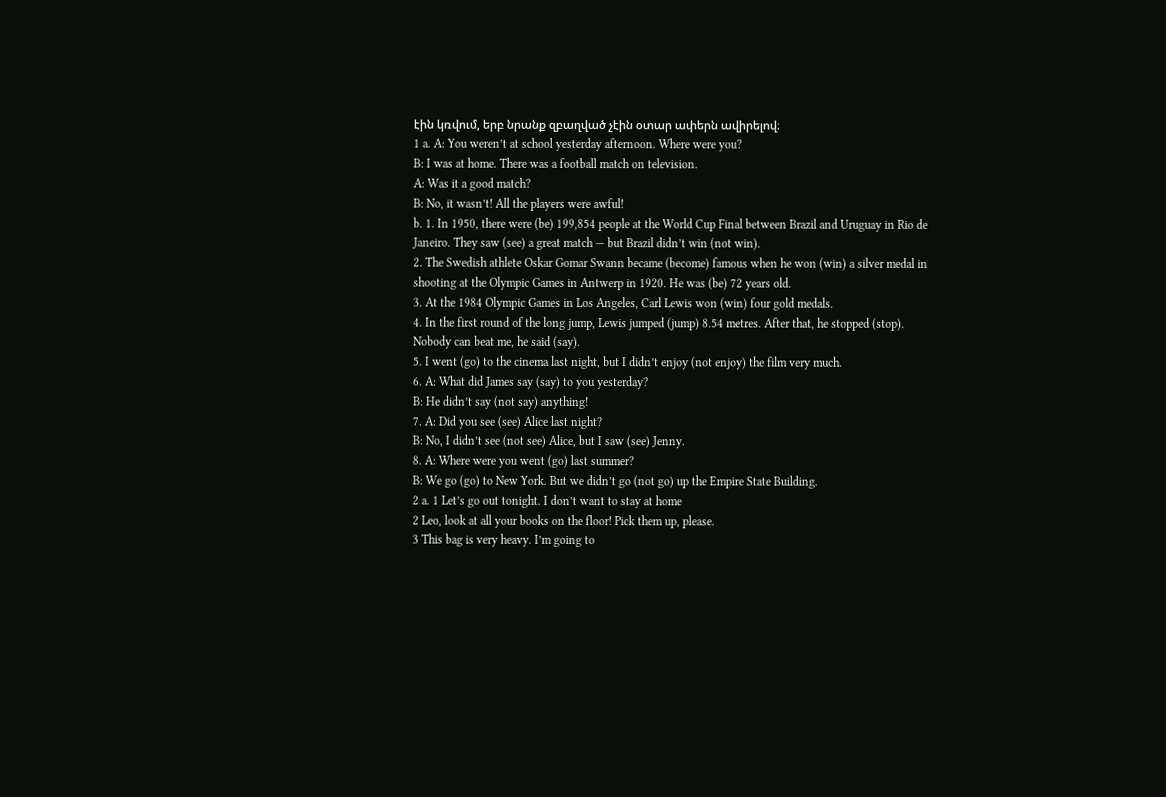էին կռվում, երբ նրանք զբաղված չէին օտար ափերն ավիրելով։
1 a. A: You weren’t at school yesterday afternoon. Where were you?
B: I was at home. There was a football match on television.
A: Was it a good match?
B: No, it wasn’t! All the players were awful!
b. 1. In 1950, there were (be) 199,854 people at the World Cup Final between Brazil and Uruguay in Rio de Janeiro. They saw (see) a great match — but Brazil didn’t win (not win).
2. The Swedish athlete Oskar Gomar Swann became (become) famous when he won (win) a silver medal in shooting at the Olympic Games in Antwerp in 1920. He was (be) 72 years old.
3. At the 1984 Olympic Games in Los Angeles, Carl Lewis won (win) four gold medals.
4. In the first round of the long jump, Lewis jumped (jump) 8.54 metres. After that, he stopped (stop). Nobody can beat me, he said (say).
5. I went (go) to the cinema last night, but I didn’t enjoy (not enjoy) the film very much.
6. A: What did James say (say) to you yesterday?
B: He didn’t say (not say) anything!
7. A: Did you see (see) Alice last night?
B: No, I didn’t see (not see) Alice, but I saw (see) Jenny.
8. A: Where were you went (go) last summer?
B: We go (go) to New York. But we didn’t go (not go) up the Empire State Building.
2 a. 1 Let’s go out tonight. I don’t want to stay at home
2 Leo, look at all your books on the floor! Pick them up, please.
3 This bag is very heavy. I’m going to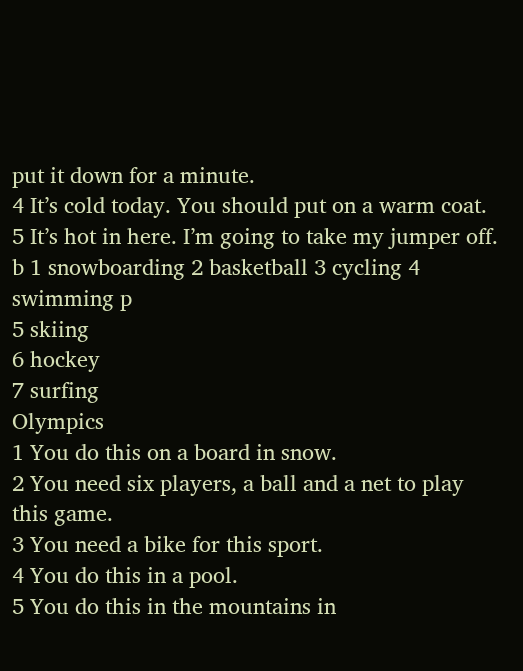put it down for a minute.
4 It’s cold today. You should put on a warm coat.
5 It’s hot in here. I’m going to take my jumper off.
b 1 snowboarding 2 basketball 3 cycling 4 swimming p
5 skiing
6 hockey
7 surfing
Olympics
1 You do this on a board in snow.
2 You need six players, a ball and a net to play this game.
3 You need a bike for this sport.
4 You do this in a pool.
5 You do this in the mountains in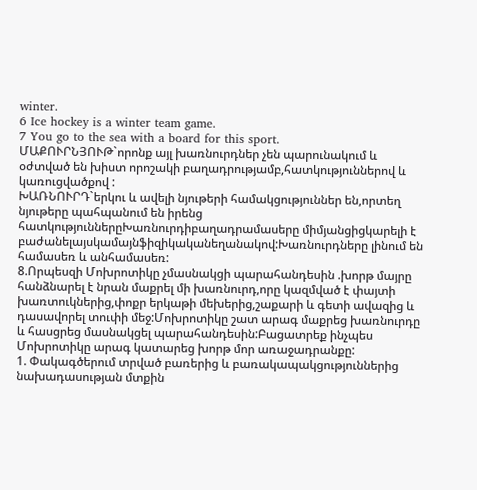winter.
6 Ice hockey is a winter team game.
7 You go to the sea with a board for this sport.
ՄԱՔՈՒՐՆՅՈՒԹ`որոնք այլ խառնուրդներ չեն պարունակում և օժտված են խիստ որոշակի բաղադրությամբ,հատկություններով և կառուցվածքով :
ԽԱՌՆՈՒՐԴ`երկու և ավելի նյութերի համակցություններ են,որտեղ նյութերը պահպանում են իրենց հատկություններըԽառնուրդիբաղադրամասերը միմյանցիցկարելի է բաժանելայսկամայնֆիզիկականեղանակով:Խառնուրդները լինում են համասեռ և անհամասեռ:
8.Որպեսզի Մոխրոտիկը չմասնակցի պարահանդեսին .խորթ մայրը հանձնարել է նրան մաքրել մի խառնուրդ,որը կազմված է փայտի խառտուկներից,փոքր երկաթի մեխերից,շաքարի և գետի ավազից և դասավորել տուփի մեջ:Մոխրոտիկը շատ արագ մաքրեց խառնուրդը և հասցրեց մասնակցել պարահանդեսին:Բացատրեք ինչպես Մոխրոտիկը արագ կատարեց խորթ մոր առաջադրանքը:
1. Փակագծերում տրված բառերից և բառակապակցություններից նախադասության մտքին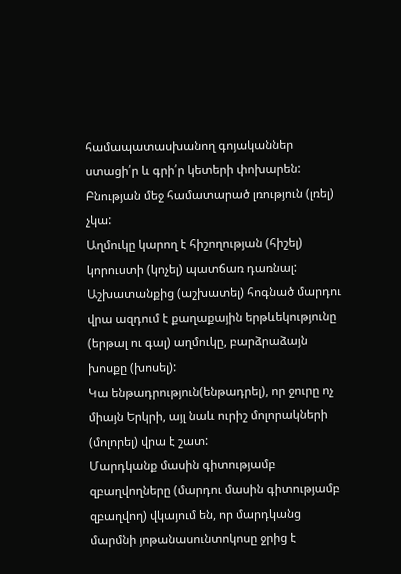համապատասխանող գոյականներ ստացի՛ր և գրի՛ր կետերի փոխարեն:
Բնության մեջ համատարած լռություն (լռել) չկա:
Աղմուկը կարող է հիշողության (հիշել) կորուստի (կոչել) պատճառ դառնալ:
Աշխատանքից (աշխատել) հոգնած մարդու վրա ազդում է քաղաքային երթևեկությունը (երթալ ու գալ) աղմուկը, բարձրաձայն խոսքը (խոսել):
Կա ենթադրություն(ենթադրել), որ ջուրը ոչ միայն Երկրի, այլ նաև ուրիշ մոլորակների (մոլորել) վրա է շատ:
Մարդկանք մասին գիտությամբ զբաղվողները (մարդու մասին գիտությամբ զբաղվող) վկայում են, որ մարդկանց մարմնի յոթանասունտոկոսը ջրից է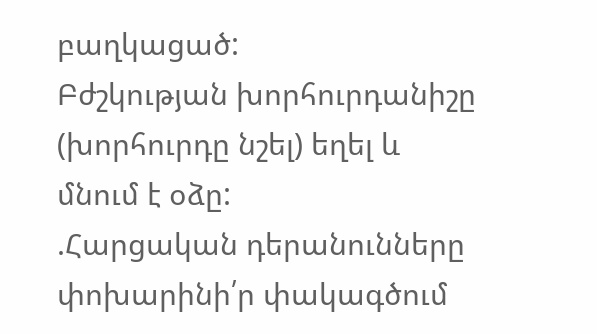բաղկացած:
Բժշկության խորհուրդանիշը (խորհուրդը նշել) եղել և մնում է օձը:
.Հարցական դերանունները փոխարինի՛ր փակագծում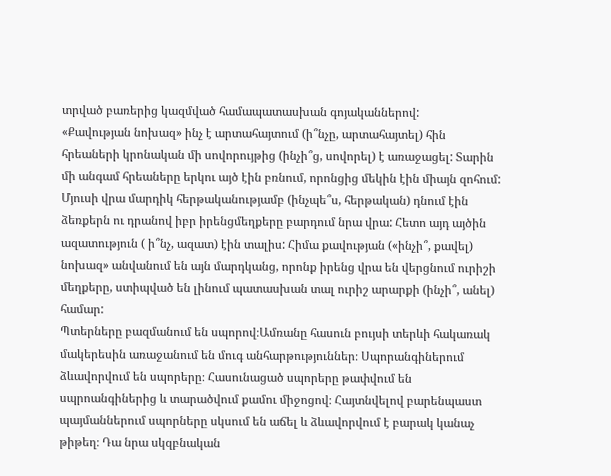տրված բառերից կազմված համապատասխան գոյականներով:
«Քավության նոխազ» ինչ է արտահայտում (ի՞նչը, արտահայտել) հին հրեաների կրոնական մի սովորույթից (ինչի՞ց, սովորել) է առաջացել: Տարին մի անգամ հրեաները երկու այծ էին բռնում, որոնցից մեկին էին միայն զոհում: Մյուսի վրա մարդիկ հերթականությամբ (ինչպե՞ս, հերթական) դնում էին ձեռքերն ու դրանով իբր իրենցմեղքերը բարդում նրա վրա: Հետո այդ այծին ազատություն ( ի՞նչ, ազատ) էին տալիս: Հիմա քավության («ինչի՞, քավել) նոխազ» անվանում են այն մարդկանց, որոնք իրենց վրա են վերցնում ուրիշի մեղքերը, ստիպված են լինում պատասխան տալ ուրիշ արարքի (ինչի՞, անել) համար:
Պտերները բազմանում են սպորով։Ամռանը հասուն բույսի տերևի հակառակ մակերեսին առաջանում են մուգ անհարթություններ։ Սպորանգիներում ձևավորվում են սպորերը։ Հասունացած սպորերը թափվում են սպրոանգիներից և տարածվում քամու միջոցով։ Հայտնվելով բարենպաստ պայմաններում սպորները սկսում են աճել և ձևավորվում է բարակ կանաչ թիթեղ։ Դա նրա սկզբնական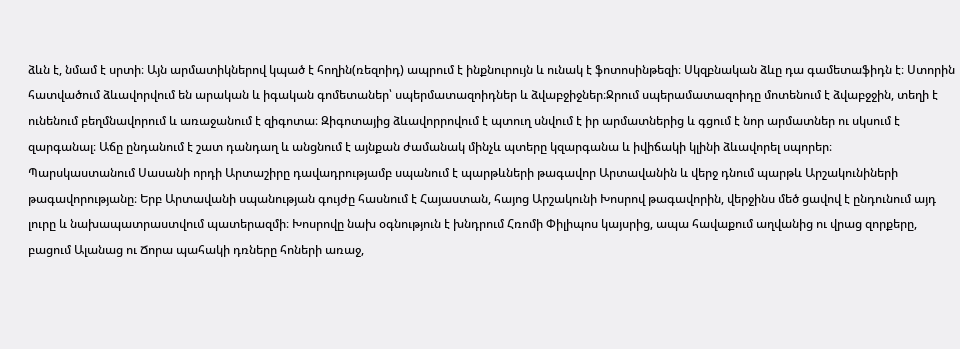ձևն է, նմամ է սրտի։ Այն արմատիկներով կպած է հողին(ռեզոիդ) ապրում է ինքնուրույն և ունակ է ֆոտոսինթեզի։ Սկզբնական ձևը դա գամետաֆիդն է։ Ստորին հատվածում ձևավորվում են արական և իգական գոմետաներ՝ սպերմատազոիդներ և ձվաբջիջներ։Ջրում սպերամատազոիդը մոտենում է ձվաբջջին, տեղի է ունենում բեղմնավորում և առաջանում է զիգոտա։ Զիգոտայից ձևավորրովում է պտուղ սնվում է իր արմատներից և գցում է նոր արմատներ ու սկսում է զարգանալ։ Աճը ընդանում է շատ դանդաղ և անցնում է այնքան ժամանակ մինչև պտերը կզարգանա և իվիճակի կլինի ձևավորել սպորեր։
Պարսկաստանում Սասանի որդի Արտաշիրը դավադրությամբ սպանում է պարթևների թագավոր Արտավանին և վերջ դնում պարթև Արշակունիների թագավորությանը։ Երբ Արտավանի սպանության գույժը հասնում է Հայաստան, հայոց Արշակունի Խոսրով թագավորին, վերջինս մեծ ցավով է ընդունում այդ լուրը և նախապատրաստվում պատերազմի։ Խոսրովը նախ օգնություն է խնդրում Հռոմի Փիլիպոս կայսրից, ապա հավաքում աղվանից ու վրաց զորքերը, բացում Ալանաց ու Ճորա պահակի դռները հոների առաջ,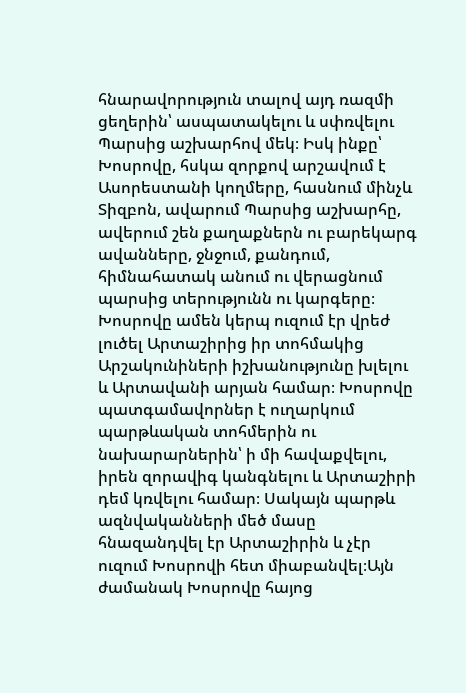հնարավորություն տալով այդ ռազմի ցեղերին՝ ասպատակելու և սփռվելու Պարսից աշխարհով մեկ։ Իսկ ինքը՝ Խոսրովը, հսկա զորքով արշավում է Ասորեստանի կողմերը, հասնում մինչև Տիզբոն, ավարում Պարսից աշխարհը, ավերում շեն քաղաքներն ու բարեկարգ ավանները, ջնջում, քանդում, հիմնահատակ անում ու վերացնում պարսից տերությունն ու կարգերը։ Խոսրովը ամեն կերպ ուզում էր վրեժ լուծել Արտաշիրից իր տոհմակից Արշակունիների իշխանությունը խլելու և Արտավանի արյան համար։ Խոսրովը պատգամավորներ է ուղարկում պարթևական տոհմերին ու նախարարներին՝ ի մի հավաքվելու, իրեն զորավիգ կանգնելու և Արտաշիրի դեմ կռվելու համար։ Սակայն պարթև ազնվականների մեծ մասը հնազանդվել էր Արտաշիրին և չէր ուզում Խոսրովի հետ միաբանվել։Այն ժամանակ Խոսրովը հայոց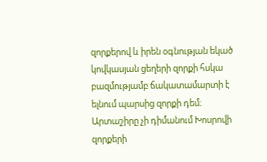զորքերով և իրեն օգնության եկած կովկասյան ցեղերի զորքի հսկա բազմությամբ ճակատամարտի է ելնում պարսից զորքի դեմ։ Արտաշիրը չի դիմանում Խոսրովի զորքերի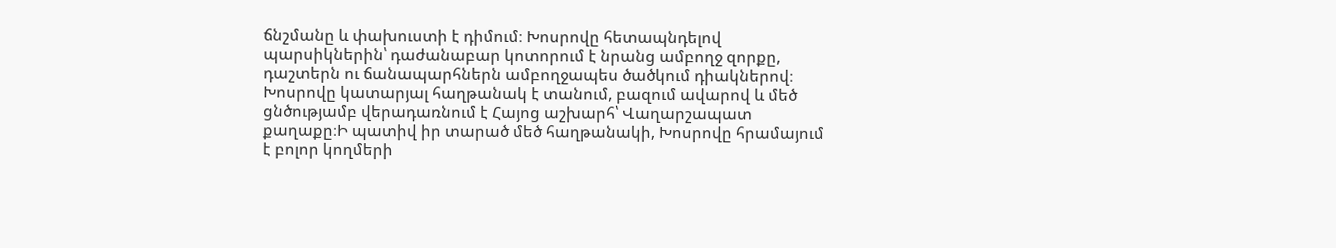ճնշմանը և փախուստի է դիմում։ Խոսրովը հետապնդելով պարսիկներին՝ դաժանաբար կոտորում է նրանց ամբողջ զորքը, դաշտերն ու ճանապարհներն ամբողջապես ծածկում դիակներով։ Խոսրովը կատարյալ հաղթանակ է տանում, բազում ավարով և մեծ ցնծությամբ վերադառնում է Հայոց աշխարհ՝ Վաղարշապատ քաղաքը։Ի պատիվ իր տարած մեծ հաղթանակի, Խոսրովը հրամայում է բոլոր կողմերի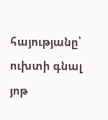հայությանը՝ ուխտի գնալ յոթ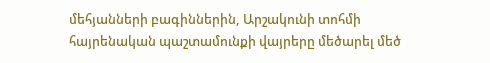մեհյանների բագիններին, Արշակունի տոհմի հայրենական պաշտամունքի վայրերը մեծարել մեծ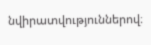նվիրատվություններով։